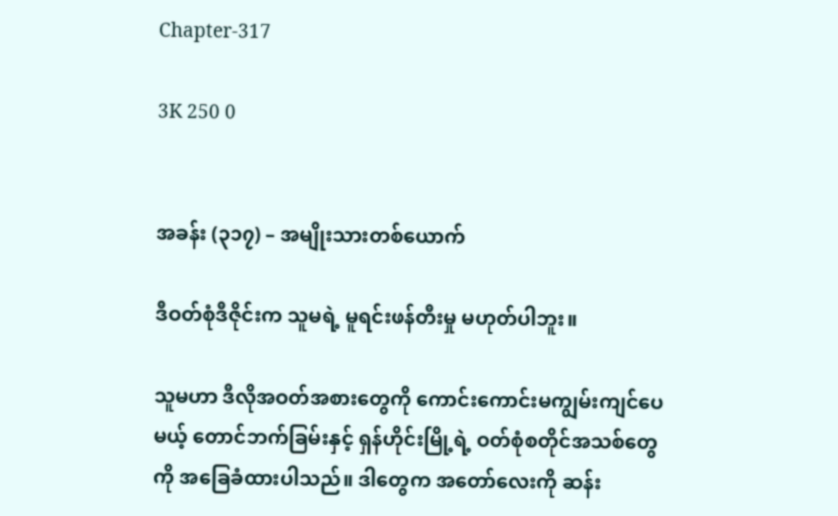Chapter-317

3K 250 0


အခန်း (၃၁၇) – အမျိုးသားတစ်ယောက်

ဒီဝတ်စုံဒီဇိုင်းက သူမရဲ့ မူရင်းဖန်တီးမှု မဟုတ်ပါဘူး။

သူမဟာ ဒီလိုအဝတ်အစားတွေကို ကောင်းကောင်းမကျွမ်းကျင်ပေမယ့် တောင်ဘက်ခြမ်းနှင့် ရှန်ဟိုင်းမြို့ရဲ့ ဝတ်စုံစတိုင်အသစ်တွေကို အခြေခံထားပါသည်။ ဒါတွေက အတော်လေးကို ဆန်း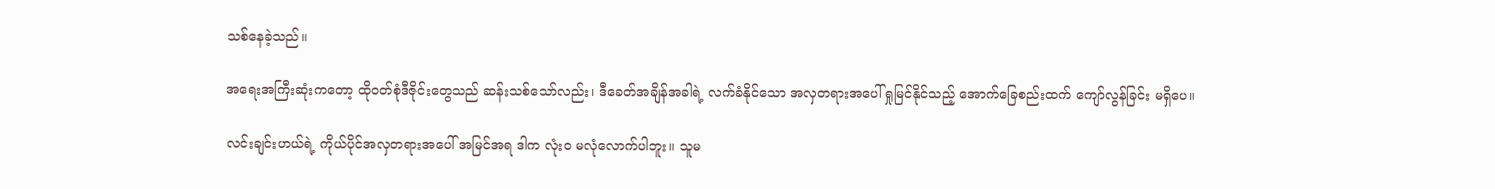သစ်နေခဲ့သည်။

အရေးအကြီးဆုံးကတော့ ထိုဝတ်စုံဒီဇိုင်းတွေသည် ဆန်းသစ်သော်လည်း၊ ဒီခေတ်အချိန်အခါရဲ့ လက်ခံနိုင်သော အလှတရားအပေါ် ရှုမြင်နိုင်သည့် အောက်ခြေစည်းထက် ကျော်လွန်ခြင်း မရှိပေ။

လင်းချင်းဟယ်ရဲ့ ကိုယ်ပိုင်အလှတရားအပေါ် အမြင်အရ ဒါက လုံးဝ မလုံလောက်ပါဘူး။ သူမ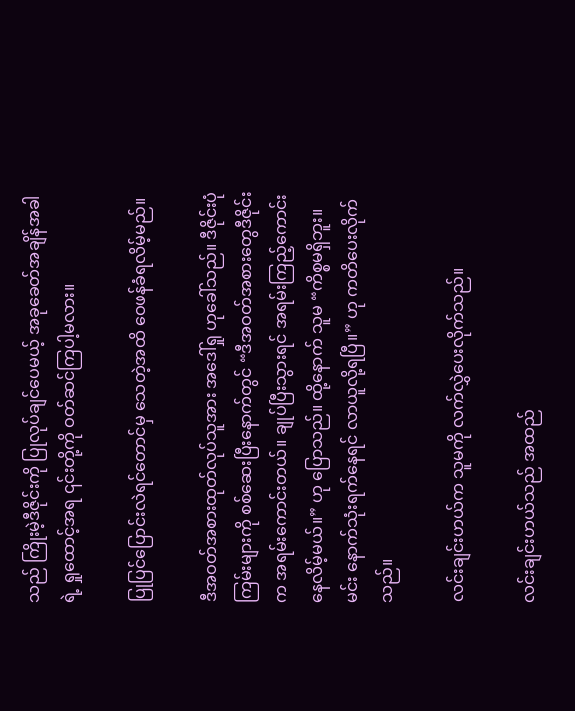သည် ကြိုးမဲ့ဒီဇိုင်းကို ပြုလုပ်ချင်ပေမယ့် အခုခေတ်အချိန်အခါရဲ့ ရှုထောင့်အရ ၎င်းတို့ကို ဝတ်ဆင်ကြပါ့မလား။

ပြုပြင်ပြောင်းလဲရင်တောင်မှ သေတဲ့အထိ ဝေဖန်ခံရလိမ့်မည်။

ဒီအဝတ်အစားထုတ်လုပ်သူအား အဒေါ်ရှု ဟုခေါ်သည်။ ဒီဇိုင်းပုံကြမ်းများကို စစ်ဆေးပြီးနောက်တွင် “ဒီအဝတ်အစားတွေဒီဇိုင်းက အရမ်းကောင်းတယ်။ ချုပ်ပြီးသွားရင် အရမ်းကြည့်ကောင်းနေလိမ့်မယ်။” ဟု ပြောသည်။ ထို့နောက် သူမ “ကိစ္စမရှိဘူး။ မင်း နောက်သုံးရက်နေရင် လာယူလို့ရပြီ။” ဟု ကတိပေးလိုက်သည်။

လင်းချင်းဟယ်က သူမကို လက်လွှဲပေးလိုက်သည်။

လင်းချင်းဟယ်သည် အထည်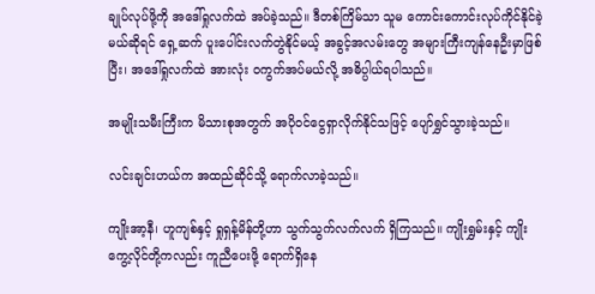ချုပ်လုပ်ဖို့ကို အဒေါ်ရှုလက်ထဲ အပ်ခဲ့သည်။ ဒီတစ်ကြိမ်သာ သူမ ကောင်းကောင်းလုပ်ကိုင်နိုင်ခဲ့မယ်ဆိုရင် ရှေ့ဆက် ပူးပေါင်းလက်တွဲနိုင်မယ့် အခွင့်အလမ်းတွေ အများကြီးကျန်နေဦးမှာဖြစ်ပြီး၊ အဒေါ်ရှုလက်ထဲ အားလုံး ဝကွက်အပ်မယ်လို့ အဓိပ္ပါယ်ရပါသည်။

အမျိုးသမီးကြီးက မိသားစုအတွက် အပိုဝင်ငွေရှာလိုက်နိုင်သဖြင့် ပျော်ရွှင်သွားခဲ့သည်။

လင်းချင်းဟယ်က အထည်ဆိုင်သို့ ရောက်လာခဲ့သည်။

ကျိုးအာ့နီ၊ ဟူကျစ်နှင့် ရှုရှန့်မိန်တို့ဟာ သွက်သွက်လက်လက် ရှိကြသည်။ ကျိုးရွှမ်းနှင့် ကျိုးကွေ့လိုင်တို့ကလည်း ကူညီပေးဖို့ ရောက်ရှိနေ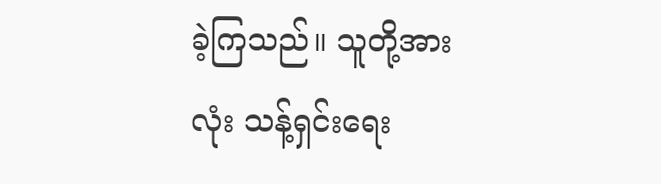ခဲ့ကြသည်။ သူတို့အားလုံး သန့်ရှင်းရေး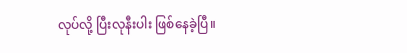လုပ်လို့ ပြီးလုနီးပါး ဖြစ်နေခဲ့ပြီ။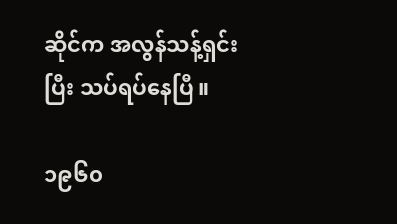ဆိုင်က အလွန်သန့်ရှင်းပြီး သပ်ရပ်နေပြီ။

၁၉၆၀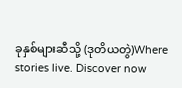ခုနှစ်များဆီသို့ (ဒုတိယတွဲ)Where stories live. Discover now